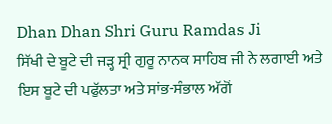Dhan Dhan Shri Guru Ramdas Ji
ਸਿੱਖੀ ਦੇ ਬੂਟੇ ਦੀ ਜੜ੍ਹ ਸ੍ਰੀ ਗੁਰੂ ਨਾਨਕ ਸਾਹਿਬ ਜੀ ਨੇ ਲਗਾਈ ਅਤੇ ਇਸ ਬੂਟੇ ਦੀ ਪਫੁੱਲਤਾ ਅਤੇ ਸਾਂਭ-ਸੰਭਾਲ ਅੱਗੋਂ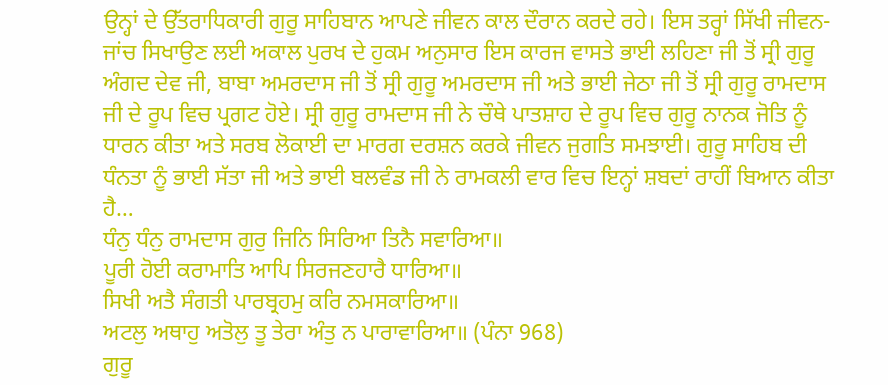ਉਨ੍ਹਾਂ ਦੇ ਉੱਤਰਾਧਿਕਾਰੀ ਗੁਰੂ ਸਾਹਿਬਾਨ ਆਪਣੇ ਜੀਵਨ ਕਾਲ ਦੌਰਾਨ ਕਰਦੇ ਰਹੇ। ਇਸ ਤਰ੍ਹਾਂ ਸਿੱਖੀ ਜੀਵਨ-ਜਾਂਚ ਸਿਖਾਉਣ ਲਈ ਅਕਾਲ ਪੁਰਖ ਦੇ ਹੁਕਮ ਅਨੁਸਾਰ ਇਸ ਕਾਰਜ ਵਾਸਤੇ ਭਾਈ ਲਹਿਣਾ ਜੀ ਤੋਂ ਸ੍ਰੀ ਗੁਰੂ ਅੰਗਦ ਦੇਵ ਜੀ, ਬਾਬਾ ਅਮਰਦਾਸ ਜੀ ਤੋਂ ਸ੍ਰੀ ਗੁਰੂ ਅਮਰਦਾਸ ਜੀ ਅਤੇ ਭਾਈ ਜੇਠਾ ਜੀ ਤੋਂ ਸ੍ਰੀ ਗੁਰੂ ਰਾਮਦਾਸ ਜੀ ਦੇ ਰੂਪ ਵਿਚ ਪ੍ਰਗਟ ਹੋਏ। ਸ੍ਰੀ ਗੁਰੂ ਰਾਮਦਾਸ ਜੀ ਨੇ ਚੌਥੇ ਪਾਤਸ਼ਾਹ ਦੇ ਰੂਪ ਵਿਚ ਗੁਰੂ ਨਾਨਕ ਜੋਤਿ ਨੂੰ ਧਾਰਨ ਕੀਤਾ ਅਤੇ ਸਰਬ ਲੋਕਾਈ ਦਾ ਮਾਰਗ ਦਰਸ਼ਨ ਕਰਕੇ ਜੀਵਨ ਜੁਗਤਿ ਸਮਝਾਈ। ਗੁਰੂ ਸਾਹਿਬ ਦੀ ਧੰਨਤਾ ਨੂੰ ਭਾਈ ਸੱਤਾ ਜੀ ਅਤੇ ਭਾਈ ਬਲਵੰਡ ਜੀ ਨੇ ਰਾਮਕਲੀ ਵਾਰ ਵਿਚ ਇਨ੍ਹਾਂ ਸ਼ਬਦਾਂ ਰਾਹੀਂ ਬਿਆਨ ਕੀਤਾ ਹੈ…
ਧੰਨੁ ਧੰਨੁ ਰਾਮਦਾਸ ਗੁਰੁ ਜਿਨਿ ਸਿਰਿਆ ਤਿਨੈ ਸਵਾਰਿਆ॥
ਪੂਰੀ ਹੋਈ ਕਰਾਮਾਤਿ ਆਪਿ ਸਿਰਜਣਹਾਰੈ ਧਾਰਿਆ॥
ਸਿਖੀ ਅਤੈ ਸੰਗਤੀ ਪਾਰਬ੍ਰਹਮੁ ਕਰਿ ਨਮਸਕਾਰਿਆ॥
ਅਟਲੁ ਅਥਾਹੁ ਅਤੋਲੁ ਤੂ ਤੇਰਾ ਅੰਤੁ ਨ ਪਾਰਾਵਾਰਿਆ॥ (ਪੰਨਾ 968)
ਗੁਰੂ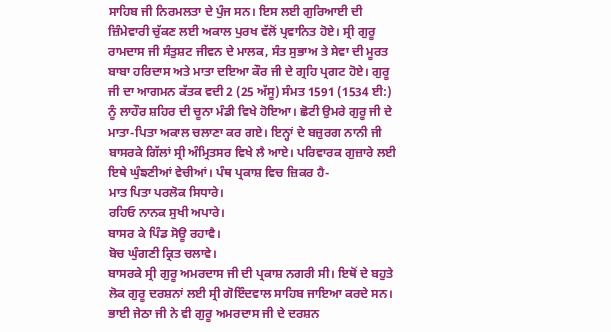ਸਾਹਿਬ ਜੀ ਨਿਰਮਲਤਾ ਦੇ ਪੁੰਜ ਸਨ। ਇਸ ਲਈ ਗੁਰਿਆਈ ਦੀ ਜ਼ਿੰਮੇਵਾਰੀ ਚੁੱਕਣ ਲਈ ਅਕਾਲ ਪੁਰਖ ਵੱਲੋਂ ਪ੍ਰਵਾਨਿਤ ਹੋਏ। ਸ੍ਰੀ ਗੁਰੂ ਰਾਮਦਾਸ ਜੀ ਸੰਤੁਸ਼ਟ ਜੀਵਨ ਦੇ ਮਾਲਕ, ਸੰਤ ਸੁਭਾਅ ਤੇ ਸੇਵਾ ਦੀ ਮੂਰਤ ਬਾਬਾ ਹਰਿਦਾਸ ਅਤੇ ਮਾਤਾ ਦਇਆ ਕੌਰ ਜੀ ਦੇ ਗ੍ਰਹਿ ਪ੍ਰਗਟ ਹੋਏ। ਗੁਰੂ ਜੀ ਦਾ ਆਗਮਨ ਕੱਤਕ ਵਦੀ 2 (25 ਅੱਸੂ) ਸੰਮਤ 1591 (1534 ਈ:) ਨੂੰ ਲਾਹੌਰ ਸ਼ਹਿਰ ਦੀ ਚੂਨਾ ਮੰਡੀ ਵਿਖੇ ਹੋਇਆ। ਛੋਟੀ ਉਮਰੇ ਗੁਰੂ ਜੀ ਦੇ ਮਾਤਾ-ਪਿਤਾ ਅਕਾਲ ਚਲਾਣਾ ਕਰ ਗਏ। ਇਨ੍ਹਾਂ ਦੇ ਬਜ਼ੁਰਗ ਨਾਨੀ ਜੀ ਬਾਸਰਕੇ ਗਿੱਲਾਂ ਸ੍ਰੀ ਅੰਮ੍ਰਿਤਸਰ ਵਿਖੇ ਲੈ ਆਏ। ਪਰਿਵਾਰਕ ਗੁਜ਼ਾਰੇ ਲਈ ਇਥੇ ਘੁੰਙਣੀਆਂ ਵੇਚੀਆਂ। ਪੰਥ ਪ੍ਰਕਾਸ਼ ਵਿਚ ਜ਼ਿਕਰ ਹੈ-
ਮਾਤ ਪਿਤਾ ਪਰਲੋਕ ਸਿਧਾਰੇ।
ਰਹਿਓ ਨਾਨਕ ਸੁਖੀ ਅਪਾਰੇ।
ਬਾਸਰ ਕੇ ਪਿੰਡ ਸੋਊ ਰਹਾਵੈ।
ਬੋਚ ਘੁੰਗਣੀ ਕ੍ਰਿਤ ਚਲਾਵੇ।
ਬਾਸਰਕੇ ਸ੍ਰੀ ਗੁਰੂ ਅਮਰਦਾਸ ਜੀ ਦੀ ਪ੍ਰਕਾਸ਼ ਨਗਰੀ ਸੀ। ਇਥੋਂ ਦੇ ਬਹੁਤੇ ਲੋਕ ਗੁਰੂ ਦਰਸ਼ਨਾਂ ਲਈ ਸ੍ਰੀ ਗੋਇੰਦਵਾਲ ਸਾਹਿਬ ਜਾਇਆ ਕਰਦੇ ਸਨ। ਭਾਈ ਜੇਠਾ ਜੀ ਨੇ ਵੀ ਗੁਰੂ ਅਮਰਦਾਸ ਜੀ ਦੇ ਦਰਸ਼ਨ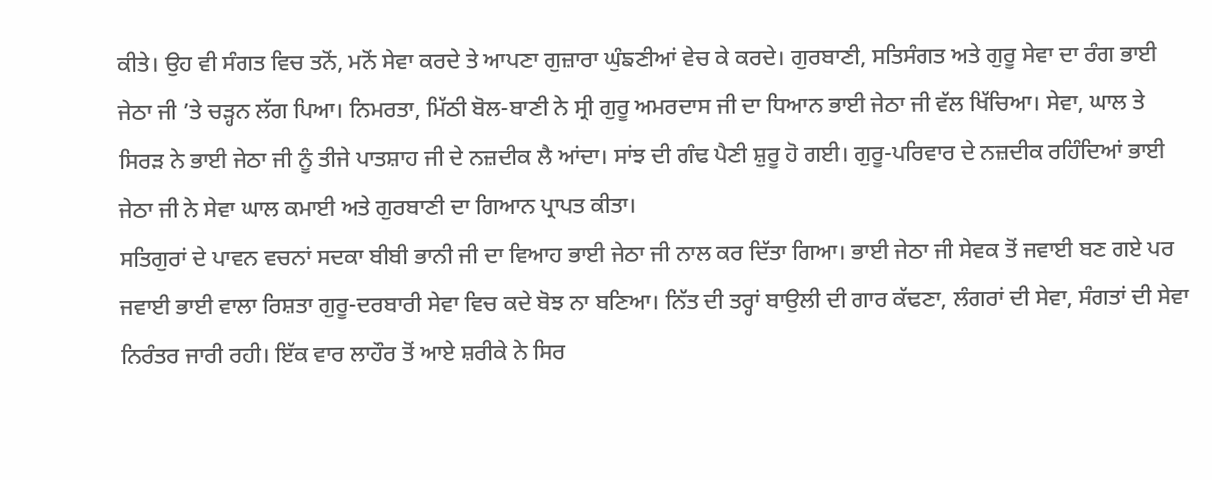ਕੀਤੇ। ਉਹ ਵੀ ਸੰਗਤ ਵਿਚ ਤਨੋਂ, ਮਨੋਂ ਸੇਵਾ ਕਰਦੇ ਤੇ ਆਪਣਾ ਗੁਜ਼ਾਰਾ ਘੁੰਙਣੀਆਂ ਵੇਚ ਕੇ ਕਰਦੇ। ਗੁਰਬਾਣੀ, ਸਤਿਸੰਗਤ ਅਤੇ ਗੁਰੂ ਸੇਵਾ ਦਾ ਰੰਗ ਭਾਈ ਜੇਠਾ ਜੀ ’ਤੇ ਚੜ੍ਹਨ ਲੱਗ ਪਿਆ। ਨਿਮਰਤਾ, ਮਿੱਠੀ ਬੋਲ-ਬਾਣੀ ਨੇ ਸ੍ਰੀ ਗੁਰੂ ਅਮਰਦਾਸ ਜੀ ਦਾ ਧਿਆਨ ਭਾਈ ਜੇਠਾ ਜੀ ਵੱਲ ਖਿੱਚਿਆ। ਸੇਵਾ, ਘਾਲ ਤੇ ਸਿਰੜ ਨੇ ਭਾਈ ਜੇਠਾ ਜੀ ਨੂੰ ਤੀਜੇ ਪਾਤਸ਼ਾਹ ਜੀ ਦੇ ਨਜ਼ਦੀਕ ਲੈ ਆਂਦਾ। ਸਾਂਝ ਦੀ ਗੰਢ ਪੈਣੀ ਸ਼ੁਰੂ ਹੋ ਗਈ। ਗੁਰੂ-ਪਰਿਵਾਰ ਦੇ ਨਜ਼ਦੀਕ ਰਹਿੰਦਿਆਂ ਭਾਈ ਜੇਠਾ ਜੀ ਨੇ ਸੇਵਾ ਘਾਲ ਕਮਾਈ ਅਤੇ ਗੁਰਬਾਣੀ ਦਾ ਗਿਆਨ ਪ੍ਰਾਪਤ ਕੀਤਾ।
ਸਤਿਗੁਰਾਂ ਦੇ ਪਾਵਨ ਵਚਨਾਂ ਸਦਕਾ ਬੀਬੀ ਭਾਨੀ ਜੀ ਦਾ ਵਿਆਹ ਭਾਈ ਜੇਠਾ ਜੀ ਨਾਲ ਕਰ ਦਿੱਤਾ ਗਿਆ। ਭਾਈ ਜੇਠਾ ਜੀ ਸੇਵਕ ਤੋਂ ਜਵਾਈ ਬਣ ਗਏ ਪਰ ਜਵਾਈ ਭਾਈ ਵਾਲਾ ਰਿਸ਼ਤਾ ਗੁਰੂ-ਦਰਬਾਰੀ ਸੇਵਾ ਵਿਚ ਕਦੇ ਬੋਝ ਨਾ ਬਣਿਆ। ਨਿੱਤ ਦੀ ਤਰ੍ਹਾਂ ਬਾਉਲੀ ਦੀ ਗਾਰ ਕੱਢਣਾ, ਲੰਗਰਾਂ ਦੀ ਸੇਵਾ, ਸੰਗਤਾਂ ਦੀ ਸੇਵਾ ਨਿਰੰਤਰ ਜਾਰੀ ਰਹੀ। ਇੱਕ ਵਾਰ ਲਾਹੌਰ ਤੋਂ ਆਏ ਸ਼ਰੀਕੇ ਨੇ ਸਿਰ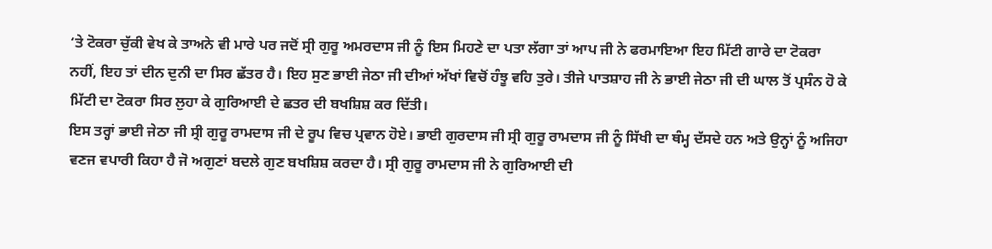‘ਤੇ ਟੋਕਰਾ ਚੁੱਕੀ ਵੇਖ ਕੇ ਤਾਅਨੇ ਵੀ ਮਾਰੇ ਪਰ ਜਦੋਂ ਸ੍ਰੀ ਗੁਰੂ ਅਮਰਦਾਸ ਜੀ ਨੂੰ ਇਸ ਮਿਹਣੇ ਦਾ ਪਤਾ ਲੱਗਾ ਤਾਂ ਆਪ ਜੀ ਨੇ ਫਰਮਾਇਆ ਇਹ ਮਿੱਟੀ ਗਾਰੇ ਦਾ ਟੋਕਰਾ ਨਹੀਂ, ਇਹ ਤਾਂ ਦੀਨ ਦੁਨੀ ਦਾ ਸਿਰ ਛੱਤਰ ਹੈ। ਇਹ ਸੁਣ ਭਾਈ ਜੇਠਾ ਜੀ ਦੀਆਂ ਅੱਖਾਂ ਵਿਚੋਂ ਹੰਝੂ ਵਹਿ ਤੁਰੇ। ਤੀਜੇ ਪਾਤਸ਼ਾਹ ਜੀ ਨੇ ਭਾਈ ਜੇਠਾ ਜੀ ਦੀ ਘਾਲ ਤੋਂ ਪ੍ਰਸੰਨ ਹੋ ਕੇ ਮਿੱਟੀ ਦਾ ਟੋਕਰਾ ਸਿਰ ਲੁਹਾ ਕੇ ਗੁਰਿਆਈ ਦੇ ਛਤਰ ਦੀ ਬਖਸ਼ਿਸ਼ ਕਰ ਦਿੱਤੀ।
ਇਸ ਤਰ੍ਹਾਂ ਭਾਈ ਜੇਠਾ ਜੀ ਸ੍ਰੀ ਗੁਰੂ ਰਾਮਦਾਸ ਜੀ ਦੇ ਰੂਪ ਵਿਚ ਪ੍ਰਵਾਨ ਹੋਏ। ਭਾਈ ਗੁਰਦਾਸ ਜੀ ਸ੍ਰੀ ਗੁਰੂ ਰਾਮਦਾਸ ਜੀ ਨੂੰ ਸਿੱਖੀ ਦਾ ਥੰਮ੍ਹ ਦੱਸਦੇ ਹਨ ਅਤੇ ਉਨ੍ਹਾਂ ਨੂੰ ਅਜਿਹਾ ਵਣਜ ਵਪਾਰੀ ਕਿਹਾ ਹੈ ਜੋ ਅਗੁਣਾਂ ਬਦਲੇ ਗੁਣ ਬਖਸ਼ਿਸ਼ ਕਰਦਾ ਹੈ। ਸ੍ਰੀ ਗੁਰੂ ਰਾਮਦਾਸ ਜੀ ਨੇ ਗੁਰਿਆਈ ਦੀ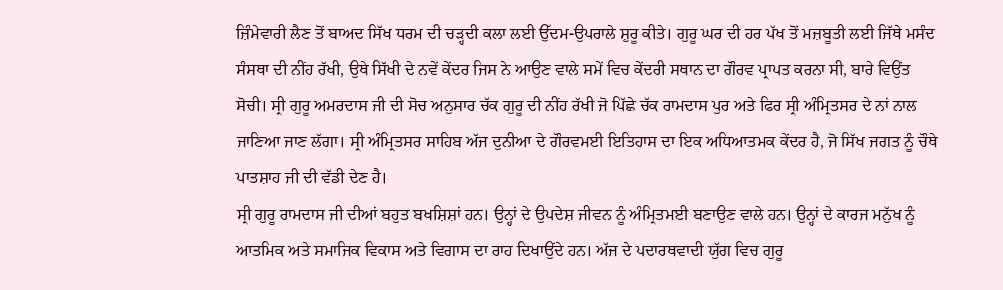ਜ਼ਿੰਮੇਵਾਰੀ ਲੈਣ ਤੋਂ ਬਾਅਦ ਸਿੱਖ ਧਰਮ ਦੀ ਚੜ੍ਹਦੀ ਕਲਾ ਲਈ ਉੱਦਮ-ਉਪਰਾਲੇ ਸ਼ੁਰੂ ਕੀਤੇ। ਗੁਰੂ ਘਰ ਦੀ ਹਰ ਪੱਖ ਤੋਂ ਮਜ਼ਬੂਤੀ ਲਈ ਜਿੱਥੇ ਮਸੰਦ ਸੰਸਥਾ ਦੀ ਨੀਂਹ ਰੱਖੀ, ਉਥੇ ਸਿੱਖੀ ਦੇ ਨਵੇਂ ਕੇਂਦਰ ਜਿਸ ਨੇ ਆਉਣ ਵਾਲੇ ਸਮੇਂ ਵਿਚ ਕੇਂਦਰੀ ਸਥਾਨ ਦਾ ਗੌਰਵ ਪ੍ਰਾਪਤ ਕਰਨਾ ਸੀ, ਬਾਰੇ ਵਿਉਂਤ ਸੋਚੀ। ਸ੍ਰੀ ਗੁਰੂ ਅਮਰਦਾਸ ਜੀ ਦੀ ਸੋਚ ਅਨੁਸਾਰ ਚੱਕ ਗੁਰੂ ਦੀ ਨੀਂਹ ਰੱਖੀ ਜੋ ਪਿੱਛੇ ਚੱਕ ਰਾਮਦਾਸ ਪੁਰ ਅਤੇ ਫਿਰ ਸ੍ਰੀ ਅੰਮ੍ਰਿਤਸਰ ਦੇ ਨਾਂ ਨਾਲ ਜਾਣਿਆ ਜਾਣ ਲੱਗਾ। ਸ੍ਰੀ ਅੰਮ੍ਰਿਤਸਰ ਸਾਹਿਬ ਅੱਜ ਦੁਨੀਆ ਦੇ ਗੌਰਵਮਈ ਇਤਿਹਾਸ ਦਾ ਇਕ ਅਧਿਆਤਮਕ ਕੇਂਦਰ ਹੈ, ਜੋ ਸਿੱਖ ਜਗਤ ਨੂੰ ਚੌਥੇ ਪਾਤਸ਼ਾਹ ਜੀ ਦੀ ਵੱਡੀ ਦੇਣ ਹੈ।
ਸ੍ਰੀ ਗੁਰੂ ਰਾਮਦਾਸ ਜੀ ਦੀਆਂ ਬਹੁਤ ਬਖਸ਼ਿਸ਼ਾਂ ਹਨ। ਉਨ੍ਹਾਂ ਦੇ ਉਪਦੇਸ਼ ਜੀਵਨ ਨੂੰ ਅੰਮ੍ਰਿਤਮਈ ਬਣਾਉਣ ਵਾਲੇ ਹਨ। ਉਨ੍ਹਾਂ ਦੇ ਕਾਰਜ ਮਨੁੱਖ ਨੂੰ ਆਤਮਿਕ ਅਤੇ ਸਮਾਜਿਕ ਵਿਕਾਸ ਅਤੇ ਵਿਗਾਸ ਦਾ ਰਾਹ ਦਿਖਾਉਂਦੇ ਹਨ। ਅੱਜ ਦੇ ਪਦਾਰਥਵਾਦੀ ਯੁੱਗ ਵਿਚ ਗੁਰੂ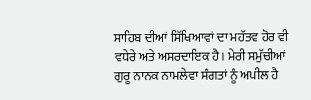ਸਾਹਿਬ ਦੀਆਂ ਸਿੱਖਿਆਵਾਂ ਦਾ ਮਹੱਤਵ ਹੋਰ ਵੀ ਵਧੇਰੇ ਅਤੇ ਅਸਰਦਾਇਕ ਹੈ। ਮੇਰੀ ਸਮੁੱਚੀਆਂ ਗੁਰੂ ਨਾਨਕ ਨਾਮਲੇਵਾ ਸੰਗਤਾਂ ਨੂੰ ਅਪੀਲ ਹੈ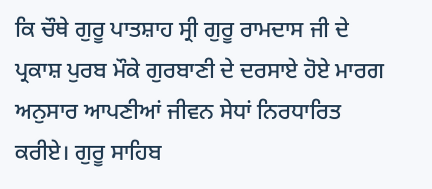ਕਿ ਚੌਥੇ ਗੁਰੂ ਪਾਤਸ਼ਾਹ ਸ੍ਰੀ ਗੁਰੂ ਰਾਮਦਾਸ ਜੀ ਦੇ ਪ੍ਰਕਾਸ਼ ਪੁਰਬ ਮੌਕੇ ਗੁਰਬਾਣੀ ਦੇ ਦਰਸਾਏ ਹੋਏ ਮਾਰਗ ਅਨੁਸਾਰ ਆਪਣੀਆਂ ਜੀਵਨ ਸੇਧਾਂ ਨਿਰਧਾਰਿਤ ਕਰੀਏ। ਗੁਰੂ ਸਾਹਿਬ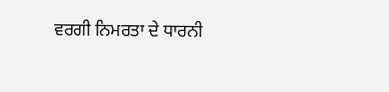ਵਰਗੀ ਨਿਮਰਤਾ ਦੇ ਧਾਰਨੀ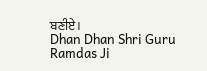ਬਣੀਏ।
Dhan Dhan Shri Guru Ramdas Ji